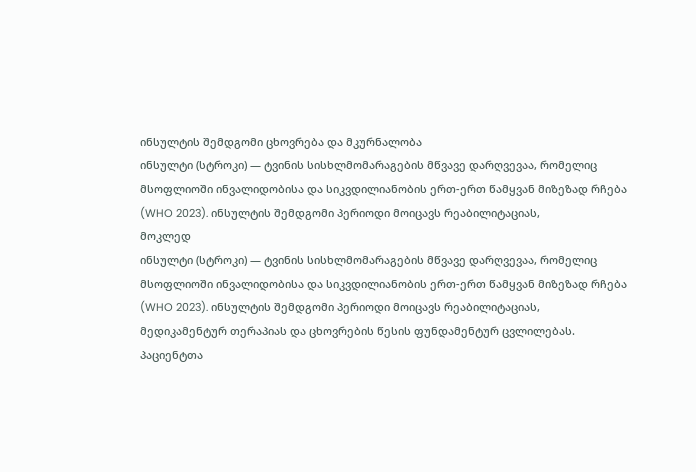ინსულტის შემდგომი ცხოვრება და მკურნალობა
ინსულტი (სტროკი) — ტვინის სისხლმომარაგების მწვავე დარღვევაა, რომელიც მსოფლიოში ინვალიდობისა და სიკვდილიანობის ერთ-ერთ წამყვან მიზეზად რჩება (WHO 2023). ინსულტის შემდგომი პერიოდი მოიცავს რეაბილიტაციას,
მოკლედ
ინსულტი (სტროკი) — ტვინის სისხლმომარაგების მწვავე დარღვევაა, რომელიც მსოფლიოში ინვალიდობისა და სიკვდილიანობის ერთ-ერთ წამყვან მიზეზად რჩება (WHO 2023). ინსულტის შემდგომი პერიოდი მოიცავს რეაბილიტაციას, მედიკამენტურ თერაპიას და ცხოვრების წესის ფუნდამენტურ ცვლილებას. პაციენტთა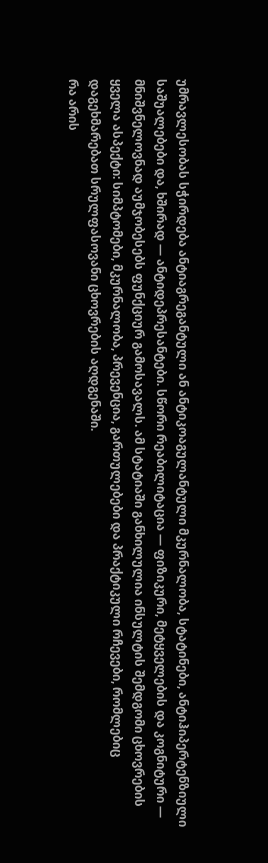უმრავლესობას სჭირდება ანტიაგრეგანტული ან ანტიკოაგულანტული მკურნალობა, სტატინები, ანტიჰიპერტენზიული საშუალებები და, ხშირად — ანტიდეპრესანტები. სწორი რეაბილიტაცია — ფიზიკური, მეტყველების და კოგნიტური — მნიშვნელოვნად აუმჯობესებს ფუნქციურ გამოსავალს. ამ სტატიაში განხილულია ინსულტის შემდგომი ცხოვრების ყველა ასპექტი: სიმპტომები, მკურნალობა, პრევენცია, გართულებები და პრაქტიკული რჩევები, რომლებიც დაგეხმარებათ სრულფასოვანი ცხოვრების აღდგენაში.
რა არის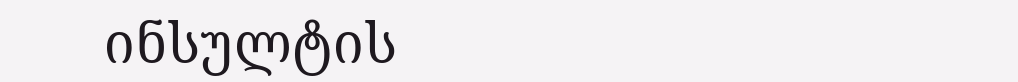ინსულტის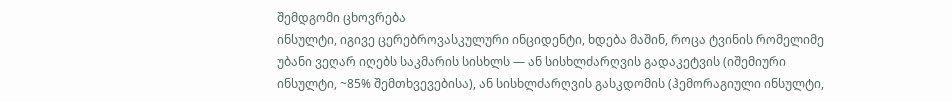შემდგომი ცხოვრება
ინსულტი, იგივე ცერებროვასკულური ინციდენტი, ხდება მაშინ, როცა ტვინის რომელიმე უბანი ვეღარ იღებს საკმარის სისხლს — ან სისხლძარღვის გადაკეტვის (იშემიური ინსულტი, ~85% შემთხვევებისა), ან სისხლძარღვის გასკდომის (ჰემორაგიული ინსულტი,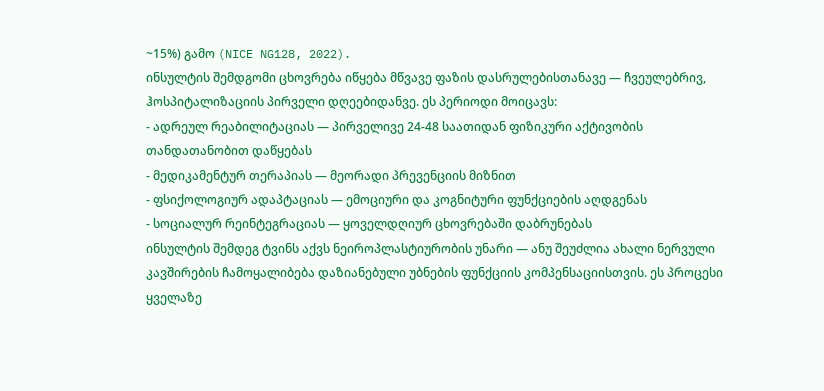~15%) გამო (NICE NG128, 2022).
ინსულტის შემდგომი ცხოვრება იწყება მწვავე ფაზის დასრულებისთანავე — ჩვეულებრივ, ჰოსპიტალიზაციის პირველი დღეებიდანვე. ეს პერიოდი მოიცავს:
- ადრეულ რეაბილიტაციას — პირველივე 24-48 საათიდან ფიზიკური აქტივობის თანდათანობით დაწყებას
- მედიკამენტურ თერაპიას — მეორადი პრევენციის მიზნით
- ფსიქოლოგიურ ადაპტაციას — ემოციური და კოგნიტური ფუნქციების აღდგენას
- სოციალურ რეინტეგრაციას — ყოველდღიურ ცხოვრებაში დაბრუნებას
ინსულტის შემდეგ ტვინს აქვს ნეიროპლასტიურობის უნარი — ანუ შეუძლია ახალი ნერვული კავშირების ჩამოყალიბება დაზიანებული უბნების ფუნქციის კომპენსაციისთვის. ეს პროცესი ყველაზე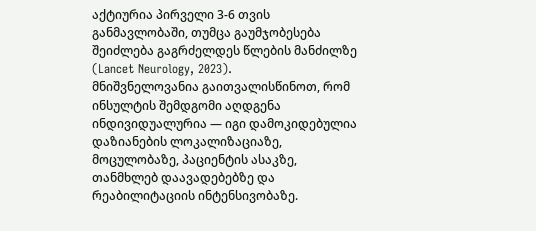აქტიურია პირველი 3-6 თვის განმავლობაში, თუმცა გაუმჯობესება შეიძლება გაგრძელდეს წლების მანძილზე (Lancet Neurology, 2023).
მნიშვნელოვანია გაითვალისწინოთ, რომ ინსულტის შემდგომი აღდგენა ინდივიდუალურია — იგი დამოკიდებულია დაზიანების ლოკალიზაციაზე, მოცულობაზე, პაციენტის ასაკზე, თანმხლებ დაავადებებზე და რეაბილიტაციის ინტენსივობაზე.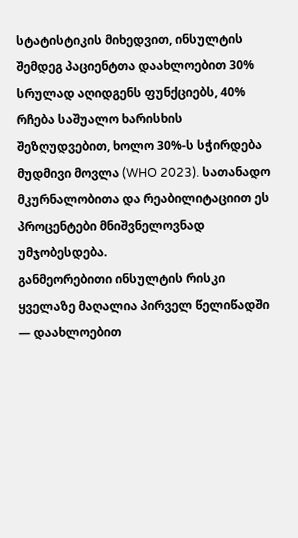სტატისტიკის მიხედვით, ინსულტის შემდეგ პაციენტთა დაახლოებით 30% სრულად აღიდგენს ფუნქციებს, 40% რჩება საშუალო ხარისხის შეზღუდვებით, ხოლო 30%-ს სჭირდება მუდმივი მოვლა (WHO 2023). სათანადო მკურნალობითა და რეაბილიტაციით ეს პროცენტები მნიშვნელოვნად უმჯობესდება.
განმეორებითი ინსულტის რისკი ყველაზე მაღალია პირველ წელიწადში — დაახლოებით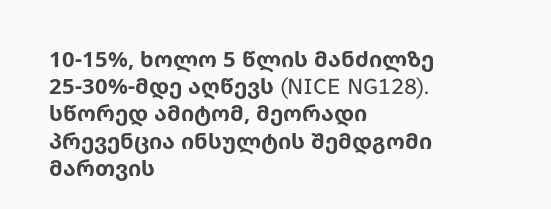10-15%, ხოლო 5 წლის მანძილზე 25-30%-მდე აღწევს (NICE NG128). სწორედ ამიტომ, მეორადი პრევენცია ინსულტის შემდგომი მართვის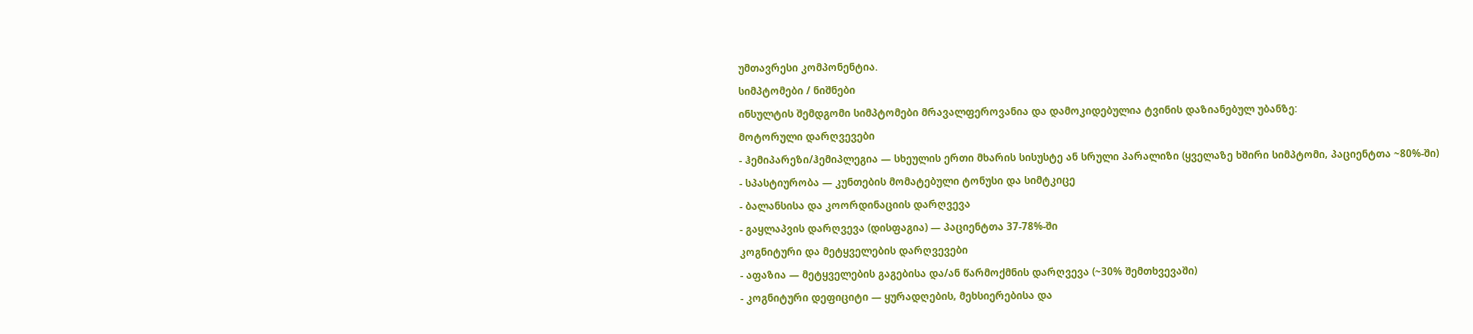უმთავრესი კომპონენტია.
სიმპტომები / ნიშნები
ინსულტის შემდგომი სიმპტომები მრავალფეროვანია და დამოკიდებულია ტვინის დაზიანებულ უბანზე:
მოტორული დარღვევები
- ჰემიპარეზი/ჰემიპლეგია — სხეულის ერთი მხარის სისუსტე ან სრული პარალიზი (ყველაზე ხშირი სიმპტომი, პაციენტთა ~80%-ში)
- სპასტიურობა — კუნთების მომატებული ტონუსი და სიმტკიცე
- ბალანსისა და კოორდინაციის დარღვევა
- გაყლაპვის დარღვევა (დისფაგია) — პაციენტთა 37-78%-ში
კოგნიტური და მეტყველების დარღვევები
- აფაზია — მეტყველების გაგებისა და/ან წარმოქმნის დარღვევა (~30% შემთხვევაში)
- კოგნიტური დეფიციტი — ყურადღების, მეხსიერებისა და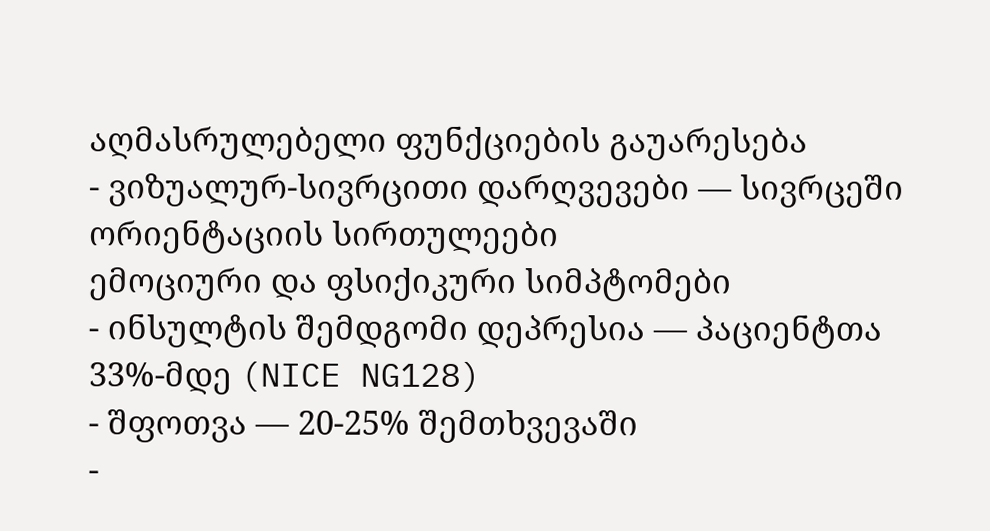აღმასრულებელი ფუნქციების გაუარესება
- ვიზუალურ-სივრცითი დარღვევები — სივრცეში ორიენტაციის სირთულეები
ემოციური და ფსიქიკური სიმპტომები
- ინსულტის შემდგომი დეპრესია — პაციენტთა 33%-მდე (NICE NG128)
- შფოთვა — 20-25% შემთხვევაში
-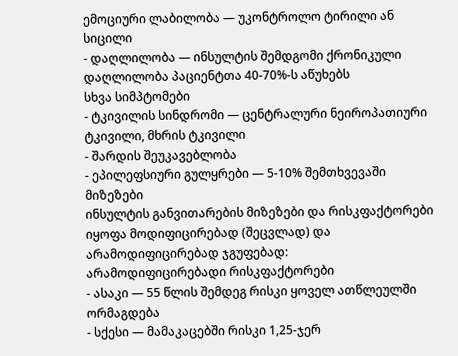ემოციური ლაბილობა — უკონტროლო ტირილი ან სიცილი
- დაღლილობა — ინსულტის შემდგომი ქრონიკული დაღლილობა პაციენტთა 40-70%-ს აწუხებს
სხვა სიმპტომები
- ტკივილის სინდრომი — ცენტრალური ნეიროპათიური ტკივილი, მხრის ტკივილი
- შარდის შეუკავებლობა
- ეპილეფსიური გულყრები — 5-10% შემთხვევაში
მიზეზები
ინსულტის განვითარების მიზეზები და რისკფაქტორები იყოფა მოდიფიცირებად (შეცვლად) და არამოდიფიცირებად ჯგუფებად:
არამოდიფიცირებადი რისკფაქტორები
- ასაკი — 55 წლის შემდეგ რისკი ყოველ ათწლეულში ორმაგდება
- სქესი — მამაკაცებში რისკი 1,25-ჯერ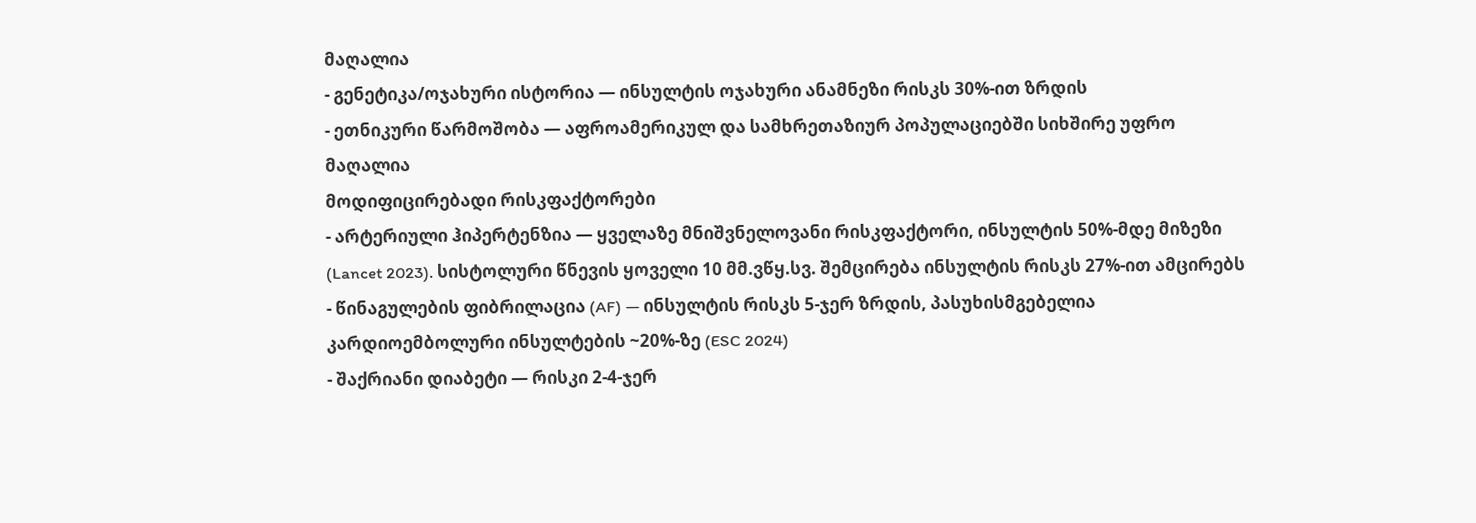მაღალია
- გენეტიკა/ოჯახური ისტორია — ინსულტის ოჯახური ანამნეზი რისკს 30%-ით ზრდის
- ეთნიკური წარმოშობა — აფროამერიკულ და სამხრეთაზიურ პოპულაციებში სიხშირე უფრო მაღალია
მოდიფიცირებადი რისკფაქტორები
- არტერიული ჰიპერტენზია — ყველაზე მნიშვნელოვანი რისკფაქტორი, ინსულტის 50%-მდე მიზეზი (Lancet 2023). სისტოლური წნევის ყოველი 10 მმ.ვწყ.სვ. შემცირება ინსულტის რისკს 27%-ით ამცირებს
- წინაგულების ფიბრილაცია (AF) — ინსულტის რისკს 5-ჯერ ზრდის, პასუხისმგებელია კარდიოემბოლური ინსულტების ~20%-ზე (ESC 2024)
- შაქრიანი დიაბეტი — რისკი 2-4-ჯერ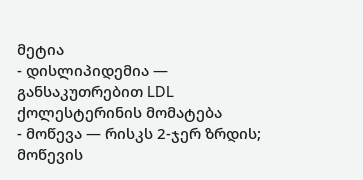მეტია
- დისლიპიდემია — განსაკუთრებით LDL ქოლესტერინის მომატება
- მოწევა — რისკს 2-ჯერ ზრდის; მოწევის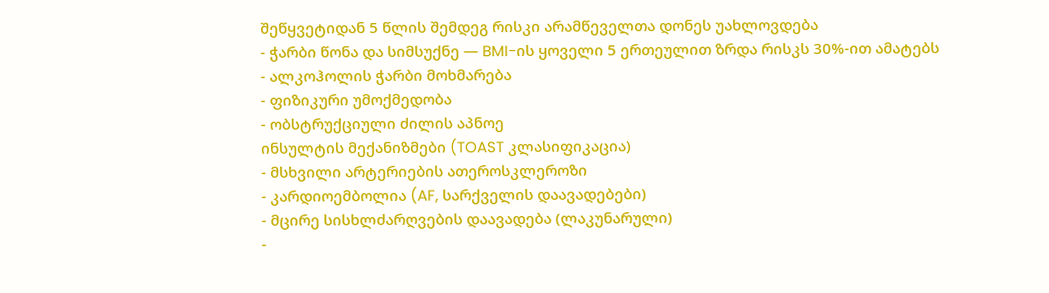შეწყვეტიდან 5 წლის შემდეგ რისკი არამწეველთა დონეს უახლოვდება
- ჭარბი წონა და სიმსუქნე — BMI-ის ყოველი 5 ერთეულით ზრდა რისკს 30%-ით ამატებს
- ალკოჰოლის ჭარბი მოხმარება
- ფიზიკური უმოქმედობა
- ობსტრუქციული ძილის აპნოე
ინსულტის მექანიზმები (TOAST კლასიფიკაცია)
- მსხვილი არტერიების ათეროსკლეროზი
- კარდიოემბოლია (AF, სარქველის დაავადებები)
- მცირე სისხლძარღვების დაავადება (ლაკუნარული)
-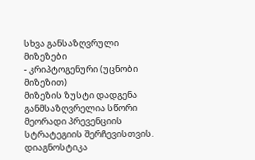სხვა განსაზღვრული მიზეზები
- კრიპტოგენური (უცნობი მიზეზით)
მიზეზის ზუსტი დადგენა განმსაზღვრელია სწორი მეორადი პრევენციის სტრატეგიის შერჩევისთვის.
დიაგნოსტიკა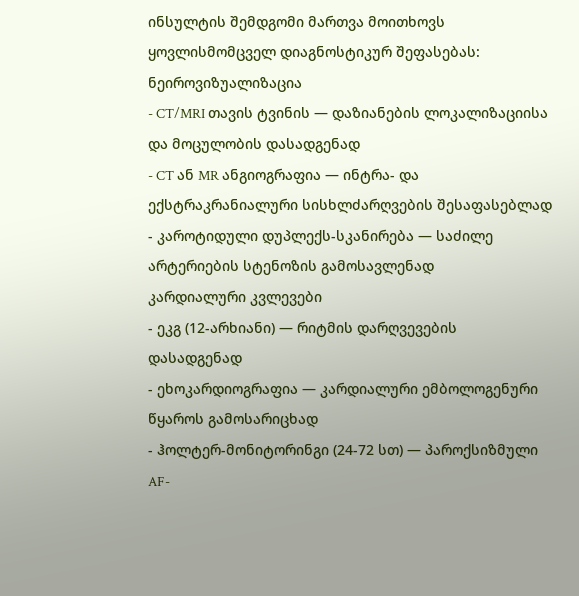ინსულტის შემდგომი მართვა მოითხოვს ყოვლისმომცველ დიაგნოსტიკურ შეფასებას:
ნეიროვიზუალიზაცია
- CT/MRI თავის ტვინის — დაზიანების ლოკალიზაციისა და მოცულობის დასადგენად
- CT ან MR ანგიოგრაფია — ინტრა- და ექსტრაკრანიალური სისხლძარღვების შესაფასებლად
- კაროტიდული დუპლექს-სკანირება — საძილე არტერიების სტენოზის გამოსავლენად
კარდიალური კვლევები
- ეკგ (12-არხიანი) — რიტმის დარღვევების დასადგენად
- ეხოკარდიოგრაფია — კარდიალური ემბოლოგენური წყაროს გამოსარიცხად
- ჰოლტერ-მონიტორინგი (24-72 სთ) — პაროქსიზმული AF-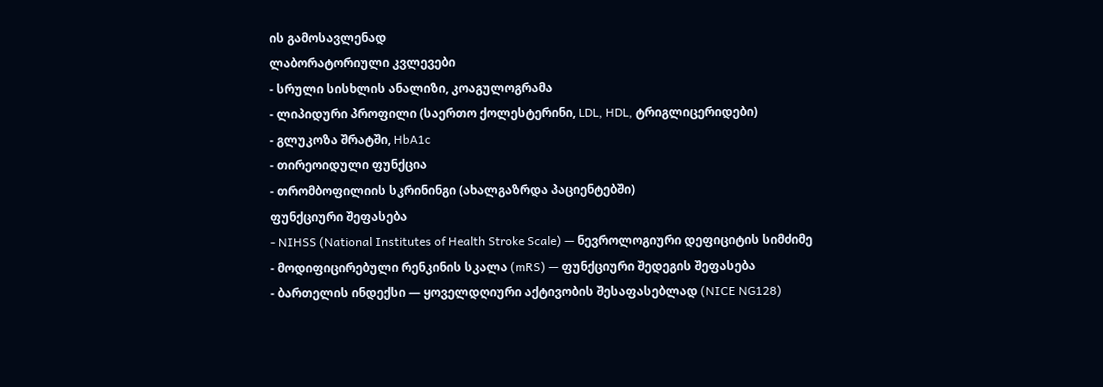ის გამოსავლენად
ლაბორატორიული კვლევები
- სრული სისხლის ანალიზი, კოაგულოგრამა
- ლიპიდური პროფილი (საერთო ქოლესტერინი, LDL, HDL, ტრიგლიცერიდები)
- გლუკოზა შრატში, HbA1c
- თირეოიდული ფუნქცია
- თრომბოფილიის სკრინინგი (ახალგაზრდა პაციენტებში)
ფუნქციური შეფასება
- NIHSS (National Institutes of Health Stroke Scale) — ნევროლოგიური დეფიციტის სიმძიმე
- მოდიფიცირებული რენკინის სკალა (mRS) — ფუნქციური შედეგის შეფასება
- ბართელის ინდექსი — ყოველდღიური აქტივობის შესაფასებლად (NICE NG128)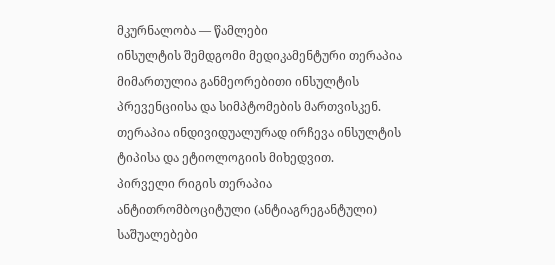მკურნალობა — წამლები
ინსულტის შემდგომი მედიკამენტური თერაპია მიმართულია განმეორებითი ინსულტის პრევენციისა და სიმპტომების მართვისკენ. თერაპია ინდივიდუალურად ირჩევა ინსულტის ტიპისა და ეტიოლოგიის მიხედვით.
პირველი რიგის თერაპია
ანტითრომბოციტული (ანტიაგრეგანტული) საშუალებები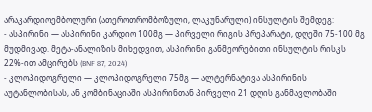არაკარდიოემბოლური (ათეროთრომბოზული, ლაკუნარული) ინსულტის შემდეგ:
- ასპირინი — ასპირინი კარდიო 100მგ — პირველი რიგის პრეპარატი, დღეში 75-100 მგ მუდმივად. მეტა-ანალიზის მიხედვით, ასპირინი განმეორებითი ინსულტის რისკს 22%-ით ამცირებს (BNF 87, 2024)
- კლოპიდოგრელი — კლოპიდოგრელი 75მგ — ალტერნატივა ასპირინის აუტანლობისას, ან კომბინაციაში ასპირინთან პირველი 21 დღის განმავლობაში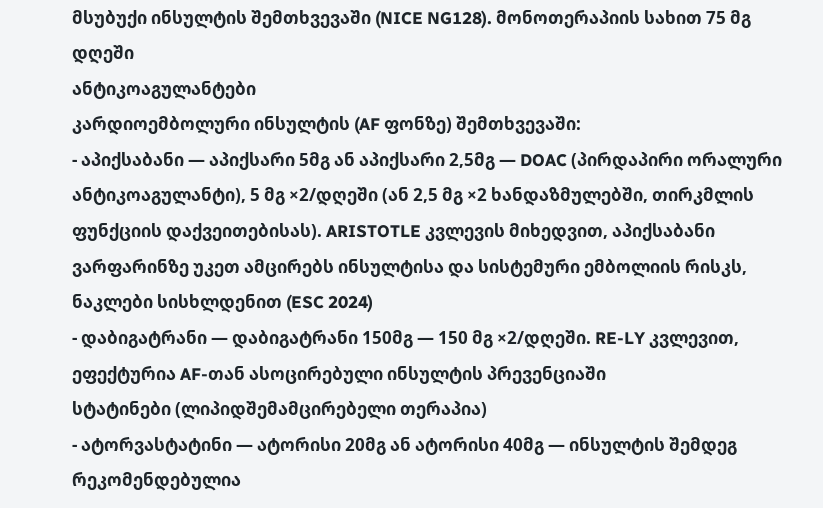მსუბუქი ინსულტის შემთხვევაში (NICE NG128). მონოთერაპიის სახით 75 მგ დღეში
ანტიკოაგულანტები
კარდიოემბოლური ინსულტის (AF ფონზე) შემთხვევაში:
- აპიქსაბანი — აპიქსარი 5მგ ან აპიქსარი 2,5მგ — DOAC (პირდაპირი ორალური ანტიკოაგულანტი), 5 მგ ×2/დღეში (ან 2,5 მგ ×2 ხანდაზმულებში, თირკმლის ფუნქციის დაქვეითებისას). ARISTOTLE კვლევის მიხედვით, აპიქსაბანი ვარფარინზე უკეთ ამცირებს ინსულტისა და სისტემური ემბოლიის რისკს, ნაკლები სისხლდენით (ESC 2024)
- დაბიგატრანი — დაბიგატრანი 150მგ — 150 მგ ×2/დღეში. RE-LY კვლევით, ეფექტურია AF-თან ასოცირებული ინსულტის პრევენციაში
სტატინები (ლიპიდშემამცირებელი თერაპია)
- ატორვასტატინი — ატორისი 20მგ ან ატორისი 40მგ — ინსულტის შემდეგ რეკომენდებულია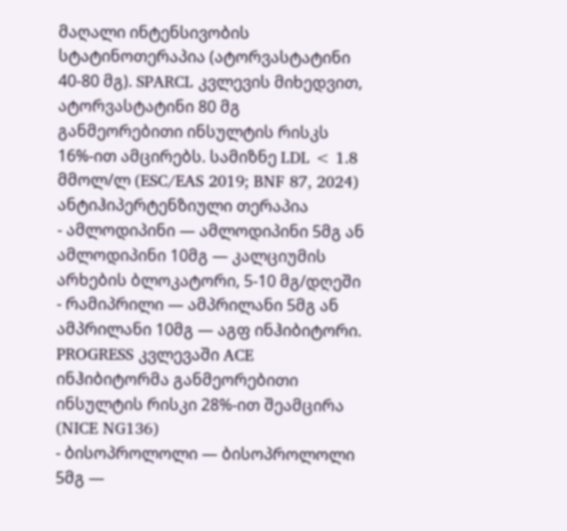მაღალი ინტენსივობის სტატინოთერაპია (ატორვასტატინი 40-80 მგ). SPARCL კვლევის მიხედვით, ატორვასტატინი 80 მგ განმეორებითი ინსულტის რისკს 16%-ით ამცირებს. სამიზნე LDL < 1.8 მმოლ/ლ (ESC/EAS 2019; BNF 87, 2024)
ანტიჰიპერტენზიული თერაპია
- ამლოდიპინი — ამლოდიპინი 5მგ ან ამლოდიპინი 10მგ — კალციუმის არხების ბლოკატორი, 5-10 მგ/დღეში
- რამიპრილი — ამპრილანი 5მგ ან ამპრილანი 10მგ — აგფ ინჰიბიტორი. PROGRESS კვლევაში ACE ინჰიბიტორმა განმეორებითი ინსულტის რისკი 28%-ით შეამცირა (NICE NG136)
- ბისოპროლოლი — ბისოპროლოლი 5მგ —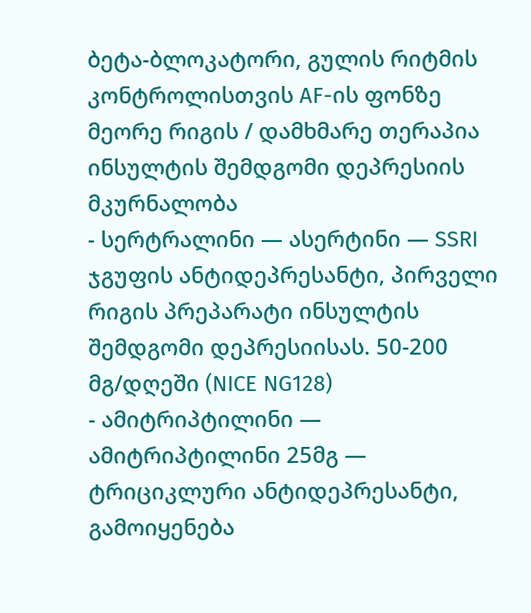ბეტა-ბლოკატორი, გულის რიტმის კონტროლისთვის AF-ის ფონზე
მეორე რიგის / დამხმარე თერაპია
ინსულტის შემდგომი დეპრესიის მკურნალობა
- სერტრალინი — ასერტინი — SSRI ჯგუფის ანტიდეპრესანტი, პირველი რიგის პრეპარატი ინსულტის შემდგომი დეპრესიისას. 50-200 მგ/დღეში (NICE NG128)
- ამიტრიპტილინი — ამიტრიპტილინი 25მგ — ტრიციკლური ანტიდეპრესანტი, გამოიყენება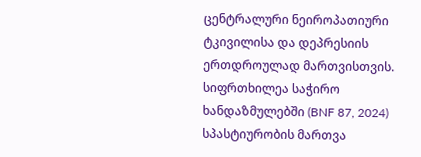ცენტრალური ნეიროპათიური ტკივილისა და დეპრესიის ერთდროულად მართვისთვის. სიფრთხილეა საჭირო ხანდაზმულებში (BNF 87, 2024)
სპასტიურობის მართვა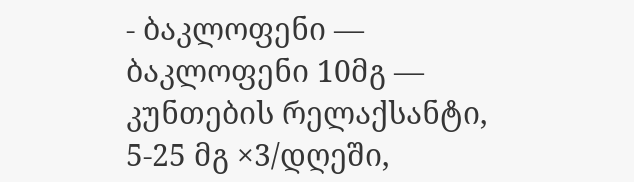- ბაკლოფენი — ბაკლოფენი 10მგ — კუნთების რელაქსანტი, 5-25 მგ ×3/დღეში,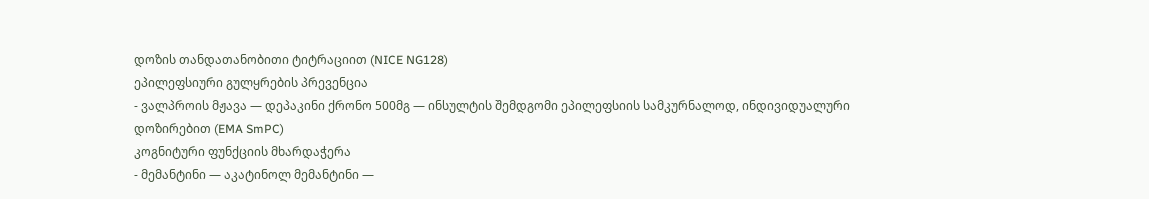დოზის თანდათანობითი ტიტრაციით (NICE NG128)
ეპილეფსიური გულყრების პრევენცია
- ვალპროის მჟავა — დეპაკინი ქრონო 500მგ — ინსულტის შემდგომი ეპილეფსიის სამკურნალოდ, ინდივიდუალური დოზირებით (EMA SmPC)
კოგნიტური ფუნქციის მხარდაჭერა
- მემანტინი — აკატინოლ მემანტინი —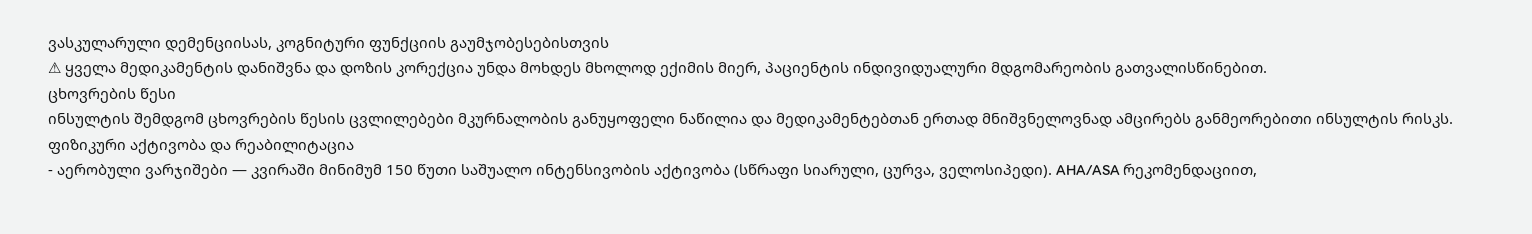ვასკულარული დემენციისას, კოგნიტური ფუნქციის გაუმჯობესებისთვის
⚠ ყველა მედიკამენტის დანიშვნა და დოზის კორექცია უნდა მოხდეს მხოლოდ ექიმის მიერ, პაციენტის ინდივიდუალური მდგომარეობის გათვალისწინებით.
ცხოვრების წესი
ინსულტის შემდგომ ცხოვრების წესის ცვლილებები მკურნალობის განუყოფელი ნაწილია და მედიკამენტებთან ერთად მნიშვნელოვნად ამცირებს განმეორებითი ინსულტის რისკს.
ფიზიკური აქტივობა და რეაბილიტაცია
- აერობული ვარჯიშები — კვირაში მინიმუმ 150 წუთი საშუალო ინტენსივობის აქტივობა (სწრაფი სიარული, ცურვა, ველოსიპედი). AHA/ASA რეკომენდაციით,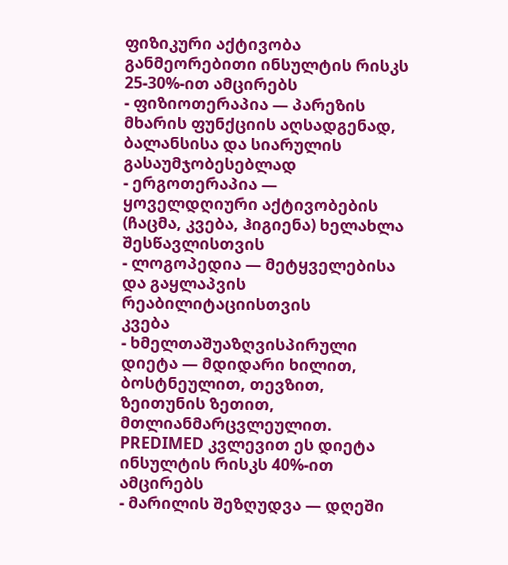ფიზიკური აქტივობა განმეორებითი ინსულტის რისკს 25-30%-ით ამცირებს
- ფიზიოთერაპია — პარეზის მხარის ფუნქციის აღსადგენად, ბალანსისა და სიარულის გასაუმჯობესებლად
- ერგოთერაპია — ყოველდღიური აქტივობების (ჩაცმა, კვება, ჰიგიენა) ხელახლა შესწავლისთვის
- ლოგოპედია — მეტყველებისა და გაყლაპვის რეაბილიტაციისთვის
კვება
- ხმელთაშუაზღვისპირული დიეტა — მდიდარი ხილით, ბოსტნეულით, თევზით, ზეითუნის ზეთით, მთლიანმარცვლეულით. PREDIMED კვლევით ეს დიეტა ინსულტის რისკს 40%-ით ამცირებს
- მარილის შეზღუდვა — დღეში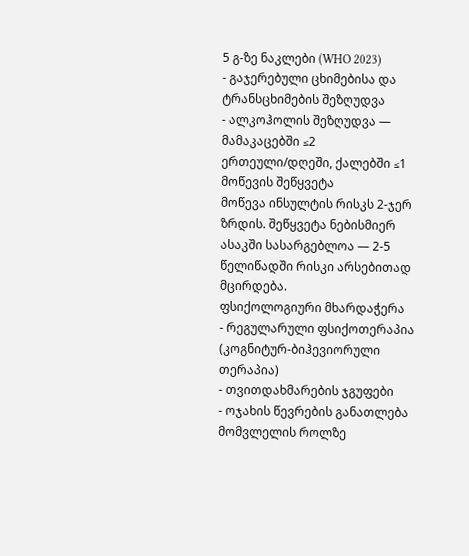5 გ-ზე ნაკლები (WHO 2023)
- გაჯერებული ცხიმებისა და ტრანსცხიმების შეზღუდვა
- ალკოჰოლის შეზღუდვა — მამაკაცებში ≤2 ერთეული/დღეში, ქალებში ≤1
მოწევის შეწყვეტა
მოწევა ინსულტის რისკს 2-ჯერ ზრდის. შეწყვეტა ნებისმიერ ასაკში სასარგებლოა — 2-5 წელიწადში რისკი არსებითად მცირდება.
ფსიქოლოგიური მხარდაჭერა
- რეგულარული ფსიქოთერაპია (კოგნიტურ-ბიჰევიორული თერაპია)
- თვითდახმარების ჯგუფები
- ოჯახის წევრების განათლება მომვლელის როლზე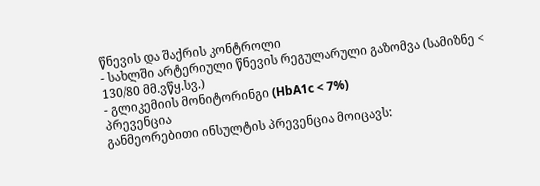წნევის და შაქრის კონტროლი
- სახლში არტერიული წნევის რეგულარული გაზომვა (სამიზნე < 130/80 მმ.ვწყ.სვ.)
- გლიკემიის მონიტორინგი (HbA1c < 7%)
პრევენცია
განმეორებითი ინსულტის პრევენცია მოიცავს: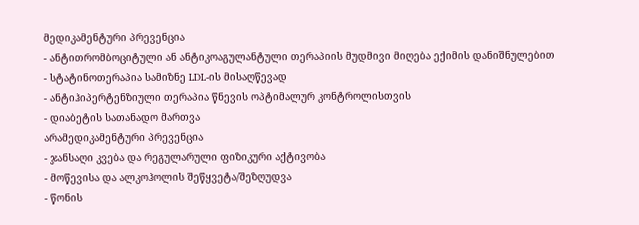მედიკამენტური პრევენცია
- ანტითრომბოციტული ან ანტიკოაგულანტული თერაპიის მუდმივი მიღება ექიმის დანიშნულებით
- სტატინოთერაპია სამიზნე LDL-ის მისაღწევად
- ანტიჰიპერტენზიული თერაპია წნევის ოპტიმალურ კონტროლისთვის
- დიაბეტის სათანადო მართვა
არამედიკამენტური პრევენცია
- ჯანსაღი კვება და რეგულარული ფიზიკური აქტივობა
- მოწევისა და ალკოჰოლის შეწყვეტა/შეზღუდვა
- წონის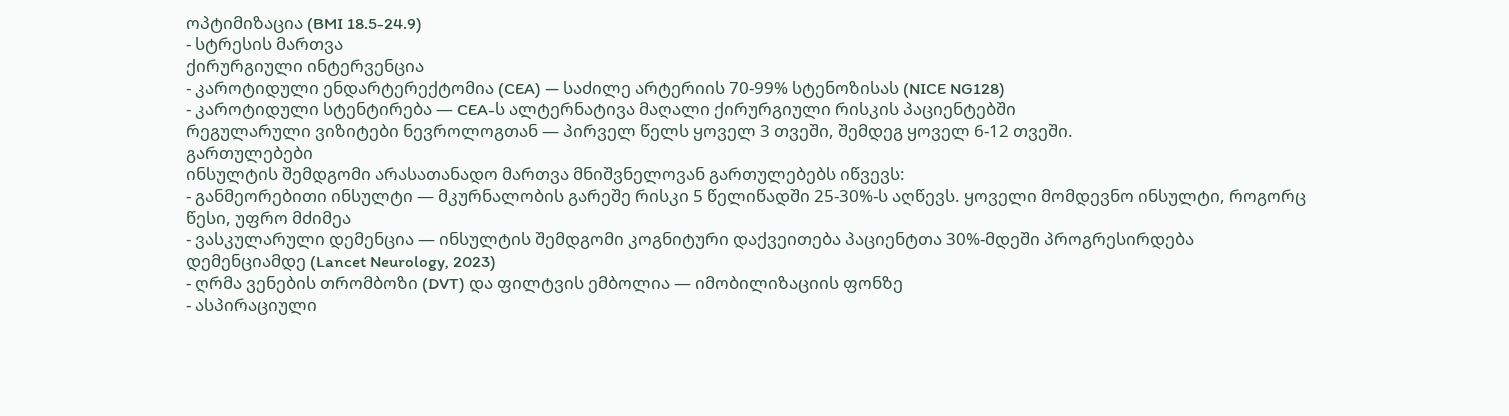ოპტიმიზაცია (BMI 18.5-24.9)
- სტრესის მართვა
ქირურგიული ინტერვენცია
- კაროტიდული ენდარტერექტომია (CEA) — საძილე არტერიის 70-99% სტენოზისას (NICE NG128)
- კაროტიდული სტენტირება — CEA-ს ალტერნატივა მაღალი ქირურგიული რისკის პაციენტებში
რეგულარული ვიზიტები ნევროლოგთან — პირველ წელს ყოველ 3 თვეში, შემდეგ ყოველ 6-12 თვეში.
გართულებები
ინსულტის შემდგომი არასათანადო მართვა მნიშვნელოვან გართულებებს იწვევს:
- განმეორებითი ინსულტი — მკურნალობის გარეშე რისკი 5 წელიწადში 25-30%-ს აღწევს. ყოველი მომდევნო ინსულტი, როგორც წესი, უფრო მძიმეა
- ვასკულარული დემენცია — ინსულტის შემდგომი კოგნიტური დაქვეითება პაციენტთა 30%-მდეში პროგრესირდება დემენციამდე (Lancet Neurology, 2023)
- ღრმა ვენების თრომბოზი (DVT) და ფილტვის ემბოლია — იმობილიზაციის ფონზე
- ასპირაციული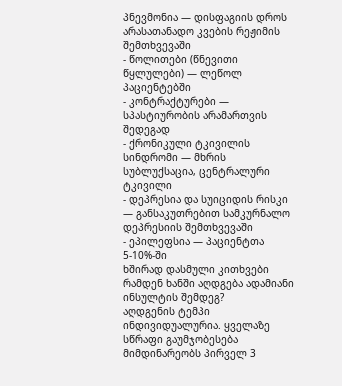პნევმონია — დისფაგიის დროს არასათანადო კვების რეჟიმის შემთხვევაში
- წოლითები (წნევითი წყლულები) — ლეწოლ პაციენტებში
- კონტრაქტურები — სპასტიურობის არამართვის შედეგად
- ქრონიკული ტკივილის სინდრომი — მხრის სუბლუქსაცია, ცენტრალური ტკივილი
- დეპრესია და სუიციდის რისკი — განსაკუთრებით სამკურნალო დეპრესიის შემთხვევაში
- ეპილეფსია — პაციენტთა 5-10%-ში
ხშირად დასმული კითხვები
რამდენ ხანში აღდგება ადამიანი ინსულტის შემდეგ?
აღდგენის ტემპი ინდივიდუალურია. ყველაზე სწრაფი გაუმჯობესება მიმდინარეობს პირველ 3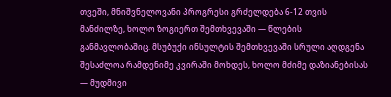თვეში, მნიშვნელოვანი პროგრესი გრძელდება 6-12 თვის მანძილზე, ხოლო ზოგიერთ შემთხვევაში — წლების განმავლობაშიც. მსუბუქი ინსულტის შემთხვევაში სრული აღდგენა შესაძლოა რამდენიმე კვირაში მოხდეს, ხოლო მძიმე დაზიანებისას — მუდმივი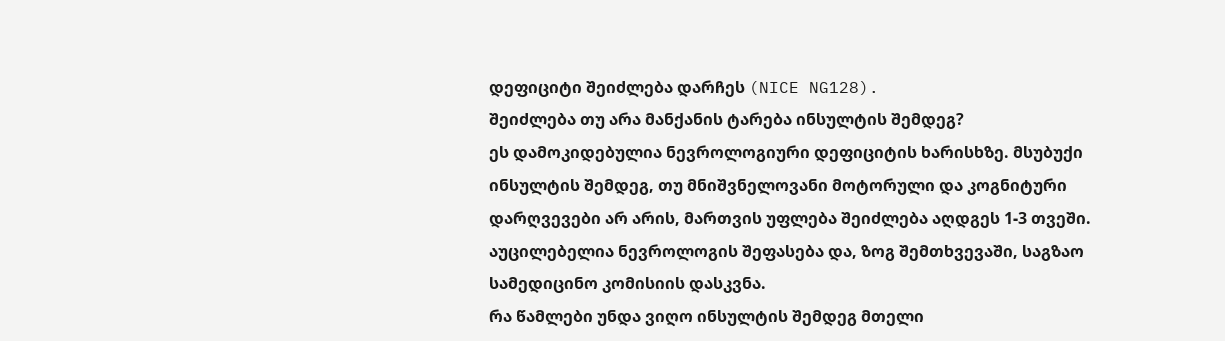დეფიციტი შეიძლება დარჩეს (NICE NG128).
შეიძლება თუ არა მანქანის ტარება ინსულტის შემდეგ?
ეს დამოკიდებულია ნევროლოგიური დეფიციტის ხარისხზე. მსუბუქი ინსულტის შემდეგ, თუ მნიშვნელოვანი მოტორული და კოგნიტური დარღვევები არ არის, მართვის უფლება შეიძლება აღდგეს 1-3 თვეში. აუცილებელია ნევროლოგის შეფასება და, ზოგ შემთხვევაში, საგზაო სამედიცინო კომისიის დასკვნა.
რა წამლები უნდა ვიღო ინსულტის შემდეგ მთელი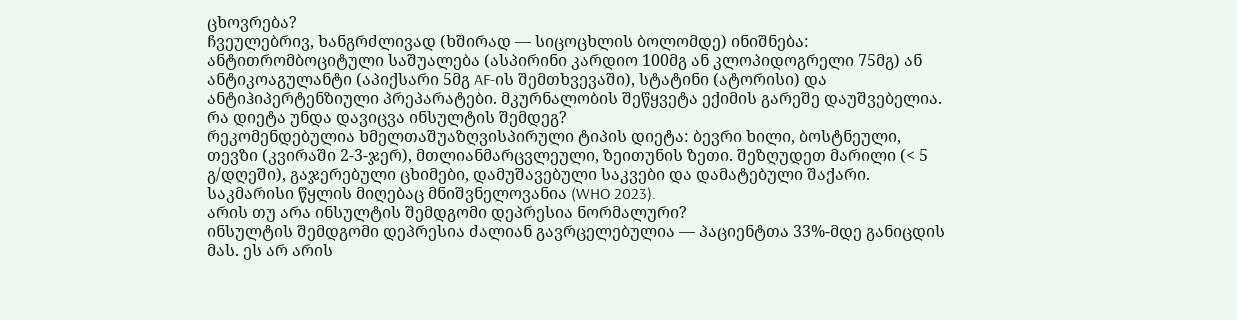ცხოვრება?
ჩვეულებრივ, ხანგრძლივად (ხშირად — სიცოცხლის ბოლომდე) ინიშნება: ანტითრომბოციტული საშუალება (ასპირინი კარდიო 100მგ ან კლოპიდოგრელი 75მგ) ან ანტიკოაგულანტი (აპიქსარი 5მგ AF-ის შემთხვევაში), სტატინი (ატორისი) და ანტიჰიპერტენზიული პრეპარატები. მკურნალობის შეწყვეტა ექიმის გარეშე დაუშვებელია.
რა დიეტა უნდა დავიცვა ინსულტის შემდეგ?
რეკომენდებულია ხმელთაშუაზღვისპირული ტიპის დიეტა: ბევრი ხილი, ბოსტნეული, თევზი (კვირაში 2-3-ჯერ), მთლიანმარცვლეული, ზეითუნის ზეთი. შეზღუდეთ მარილი (< 5 გ/დღეში), გაჯერებული ცხიმები, დამუშავებული საკვები და დამატებული შაქარი. საკმარისი წყლის მიღებაც მნიშვნელოვანია (WHO 2023).
არის თუ არა ინსულტის შემდგომი დეპრესია ნორმალური?
ინსულტის შემდგომი დეპრესია ძალიან გავრცელებულია — პაციენტთა 33%-მდე განიცდის მას. ეს არ არის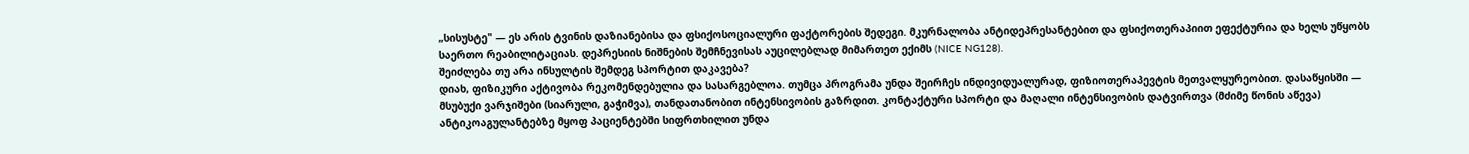„სისუსტე" — ეს არის ტვინის დაზიანებისა და ფსიქოსოციალური ფაქტორების შედეგი. მკურნალობა ანტიდეპრესანტებით და ფსიქოთერაპიით ეფექტურია და ხელს უწყობს საერთო რეაბილიტაციას. დეპრესიის ნიშნების შემჩნევისას აუცილებლად მიმართეთ ექიმს (NICE NG128).
შეიძლება თუ არა ინსულტის შემდეგ სპორტით დაკავება?
დიახ, ფიზიკური აქტივობა რეკომენდებულია და სასარგებლოა. თუმცა პროგრამა უნდა შეირჩეს ინდივიდუალურად, ფიზიოთერაპევტის მეთვალყურეობით. დასაწყისში — მსუბუქი ვარჯიშები (სიარული, გაჭიმვა), თანდათანობით ინტენსივობის გაზრდით. კონტაქტური სპორტი და მაღალი ინტენსივობის დატვირთვა (მძიმე წონის აწევა) ანტიკოაგულანტებზე მყოფ პაციენტებში სიფრთხილით უნდა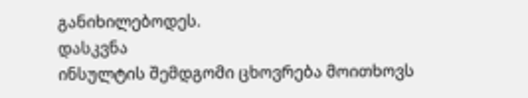განიხილებოდეს.
დასკვნა
ინსულტის შემდგომი ცხოვრება მოითხოვს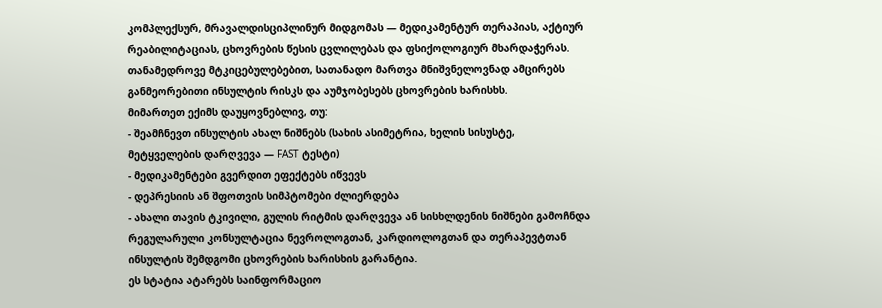კომპლექსურ, მრავალდისციპლინურ მიდგომას — მედიკამენტურ თერაპიას, აქტიურ რეაბილიტაციას, ცხოვრების წესის ცვლილებას და ფსიქოლოგიურ მხარდაჭერას. თანამედროვე მტკიცებულებებით, სათანადო მართვა მნიშვნელოვნად ამცირებს განმეორებითი ინსულტის რისკს და აუმჯობესებს ცხოვრების ხარისხს.
მიმართეთ ექიმს დაუყოვნებლივ, თუ:
- შეამჩნევთ ინსულტის ახალ ნიშნებს (სახის ასიმეტრია, ხელის სისუსტე, მეტყველების დარღვევა — FAST ტესტი)
- მედიკამენტები გვერდით ეფექტებს იწვევს
- დეპრესიის ან შფოთვის სიმპტომები ძლიერდება
- ახალი თავის ტკივილი, გულის რიტმის დარღვევა ან სისხლდენის ნიშნები გამოჩნდა
რეგულარული კონსულტაცია ნევროლოგთან, კარდიოლოგთან და თერაპევტთან ინსულტის შემდგომი ცხოვრების ხარისხის გარანტია.
ეს სტატია ატარებს საინფორმაციო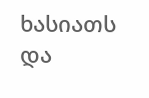ხასიათს და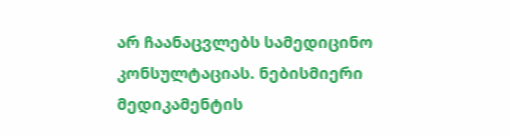არ ჩაანაცვლებს სამედიცინო კონსულტაციას. ნებისმიერი მედიკამენტის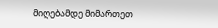მიღებამდე მიმართეთ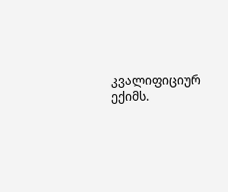კვალიფიციურ ექიმს.